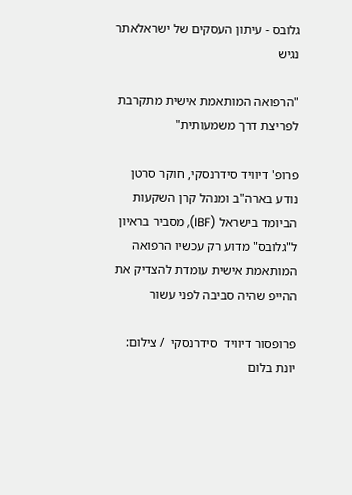גלובס - עיתון העסקים של ישראלאתר נגיש

"הרפואה המותאמת אישית מתקרבת לפריצת דרך משמעותית"

פרופ' דיוויד סידרנסקי, חוקר סרטן נודע בארה"ב ומנהל קרן השקעות הביומד בישראל (IBF), מסביר בראיון ל"גלובס" מדוע רק עכשיו הרפואה המותאמת אישית עומדת להצדיק את ההייפ שהיה סביבה לפני עשור

פרופסור דיוויד  סידרנסקי  / צילום: יונת בלום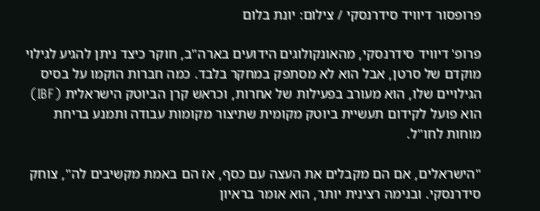פרופסור דיוויד סידרנסקי / צילום: יונת בלום

פרופ' דיוויד סידרנסקי, מהאונקולוגים הידועים בארה"ב, חוקר כיצד ניתן להגיע לגילוי מוקדם של סרטן, אבל הוא לא מסתפק במחקר בלבד. כמה חברות הוקמו על בסיס הגילויים שלו, הוא מעורב בפעילות של אחרות, וכראש קרן הביוטק הישראלית (IBF) הוא פועל לקידום תעשיית ביוטק מקומית שתיצור מקומות עבודה ותמנע בריחת מוחות לחו"ל.

"הישראלים, אם הם מקבלים את העצה עם כסף, אז הם באמת מקשיבים לה", צוחק סידרנסקי. ובנימה רצינית יותר, הוא אומר בראיון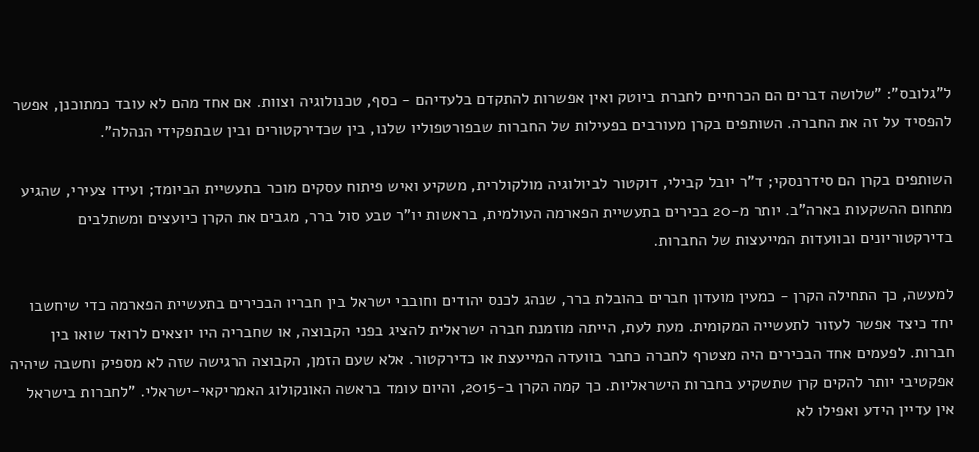ל"גלובס": "שלושה דברים הם הכרחיים לחברת ביוטק ואין אפשרות להתקדם בלעדיהם - כסף, טכנולוגיה וצוות. אם אחד מהם לא עובד כמתוכנן, אפשר להפסיד על זה את החברה. השותפים בקרן מעורבים בפעילות של החברות שבפורטפוליו שלנו, בין שכדירקטורים ובין שבתפקידי הנהלה".

השותפים בקרן הם סידרנסקי; ד"ר יובל קבילי, דוקטור לביולוגיה מולקולרית, משקיע ואיש פיתוח עסקים מוכר בתעשיית הביומד; ועידו צעירי, שהגיע מתחום ההשקעות בארה"ב. יותר מ-20 בכירים בתעשיית הפארמה העולמית, בראשות יו"ר טבע סול ברר, מגבים את הקרן כיועצים ומשתלבים בדירקטוריונים ובוועדות המייעצות של החברות.

למעשה, כך התחילה הקרן - כמעין מועדון חברים בהובלת ברר, שנהג לכנס יהודים וחובבי ישראל בין חבריו הבכירים בתעשיית הפארמה כדי שיחשבו יחד כיצד אפשר לעזור לתעשייה המקומית. מעת לעת, הייתה מוזמנת חברה ישראלית להציג בפני הקבוצה, או שחבריה היו יוצאים לרואד שואו בין חברות. לפעמים אחד הבכירים היה מצטרף לחברה כחבר בוועדה המייעצת או כדירקטור. אלא שעם הזמן, הקבוצה הרגישה שזה לא מספיק וחשבה שיהיה אפקטיבי יותר להקים קרן שתשקיע בחברות הישראליות. כך קמה הקרן ב-2015, והיום עומד בראשה האונקולוג האמריקאי-ישראלי. "לחברות בישראל אין עדיין הידע ואפילו לא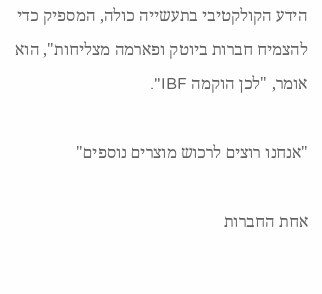הידע הקולקטיבי בתעשייה כולה, המספיק כדי להצמיח חברות ביוטק ופארמה מצליחות", הוא אומר, "לכן הוקמה IBF".

"אנחנו רוצים לרכוש מוצרים נוספים"

אחת החברות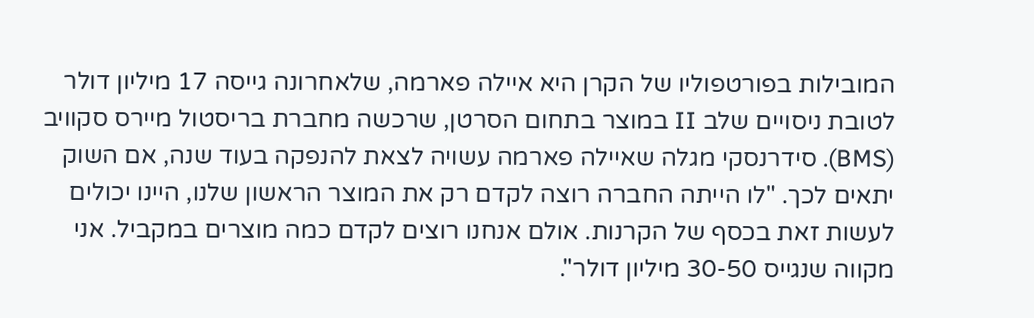המובילות בפורטפוליו של הקרן היא איילה פארמה, שלאחרונה גייסה 17 מיליון דולר לטובת ניסויים שלב II במוצר בתחום הסרטן, שרכשה מחברת בריסטול מיירס סקוויב (BMS). סידרנסקי מגלה שאיילה פארמה עשויה לצאת להנפקה בעוד שנה, אם השוק יתאים לכך. "לו הייתה החברה רוצה לקדם רק את המוצר הראשון שלנו, היינו יכולים לעשות זאת בכסף של הקרנות. אולם אנחנו רוצים לקדם כמה מוצרים במקביל. אני מקווה שנגייס 30-50 מיליון דולר".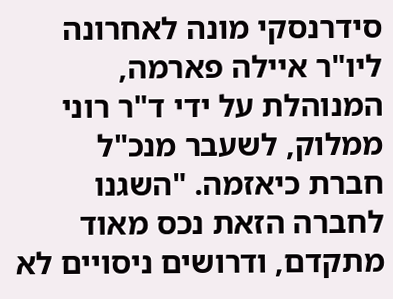סידרנסקי מונה לאחרונה ליו"ר איילה פארמה, המנוהלת על ידי ד"ר רוני ממלוק, לשעבר מנכ"ל חברת כיאזמה. "השגנו לחברה הזאת נכס מאוד מתקדם, ודרושים ניסויים לא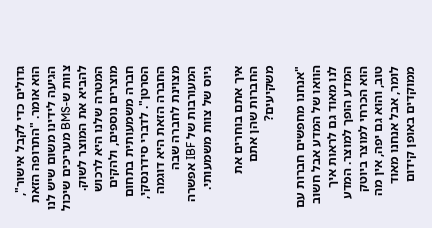גדולים כדי לקבל אישור", הוא אומר. "התרופה הזאת הגיעה לידינו משום שיש לנו צוות ש-BMS מעריכים שיכול להביא את המוצר לשוק. המטרה שלנו היא לרכוש מוצרים נוספים, ולהקים חברה משמעותית בתחום הסרטן". לדברי סידרנסקי, החברה הזאת היא דוגמה מצוינת לחברה שבה המעורבות של IBF אפשרה גיוס של צוות משמעותי.

איך אתם בוחרים את החברות שהן אתם משקיעים?

"אנחנו מחפשים חברות עם הוואו של המדע אבל חשוב לנו מאוד גם לראות איך המדע הופך למוצר. המדע הוא הכרחי למוצר ביוטק טוב, והוא גם יפה, אין מה לומר, אבל אנחנו מאוד ממוקדים באופן קידום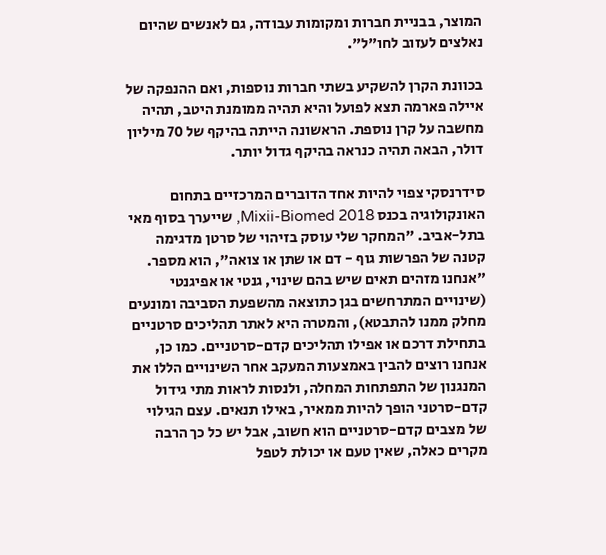המוצר, בבניית חברות ומקומות עבודה, גם לאנשים שהיום נאלצים לעזוב לחו"ל".

בכוונת הקרן להשקיע בשתי חברות נוספות, ואם ההנפקה של איילה פארמה תצא לפועל והיא תהיה ממומנת היטב, תהיה מחשבה על קרן נוספת. הראשונה הייתה בהיקף של 70 מיליון דולר, הבאה תהיה כנראה בהיקף גדול יותר.

סידרנסקי צפוי להיות אחד הדוברים המרכזיים בתחום האונקולוגיה בכנס Mixii-Biomed 2018, שייערך בסוף מאי בתל-אביב. "המחקר שלי עוסק בזיהוי של סרטן מדגימה קטנה של הפרשות גוף - דם או שתן או צואה", הוא מספר. "אנחנו מזהים תאים שיש בהם שינוי, גנטי או אפיגנטי (שינויים המתרחשים בגן כתוצאה מהשפעת הסביבה ומונעים מחלק ממנו להתבטא), והמטרה היא לאתר תהליכים סרטניים בתחילת דרכם או אפילו תהליכים קדם-סרטניים. כמו כן, אנחנו רוצים להבין באמצעות המעקב אחר השינויים הללו את המנגנון של התפתחות המחלה, ולנסות לראות מתי גידול קדם-סרטני הופך להיות ממאיר, באילו תנאים. עצם הגילוי של מצבים קדם-סרטניים הוא חשוב, אבל יש כל כך הרבה מקרים כאלה, שאין טעם או יכולת לטפל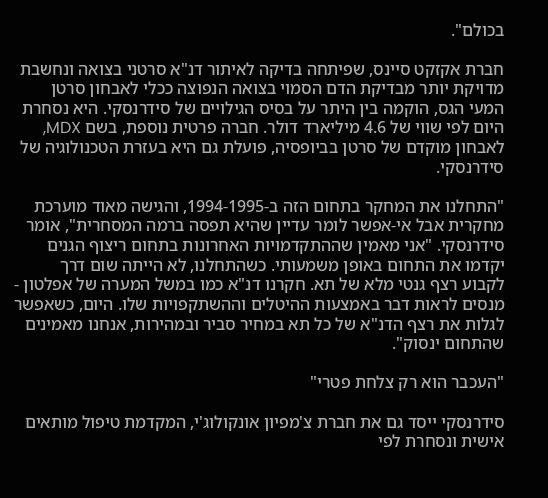בכולם".

חברת אקזקט סיינס, שפיתחה בדיקה לאיתור דנ"א סרטני בצואה ונחשבת מדויקת יותר מבדיקת הדם הסמוי בצואה הנפוצה ככלי לאבחון סרטן המעי הגס, הוקמה בין היתר על בסיס הגילויים של סידרנסקי. היא נסחרת היום לפי שווי של 4.6 מיליארד דולר. חברה פרטית נוספת, בשם MDX, לאבחון מוקדם של סרטן בביופסיה, פועלת גם היא בעזרת הטכנולוגיה של סידרנסקי.

"התחלנו את המחקר בתחום הזה ב-1994-1995, והגישה מאוד מוערכת מחקרית אבל אי-אפשר לומר עדיין שהיא תפסה ברמה המסחרית", אומר סידרנסקי. "אני מאמין שההתקדמויות האחרונות בתחום ריצוף הגנים יקדמו את התחום באופן משמעותי. כשהתחלנו, לא הייתה שום דרך לקבוע רצף גנטי מלא של תא. חקרנו דנ"א כמו במשל המערה של אפלטון - מנסים לראות דבר באמצעות ההיטלים וההשתקפויות שלו. היום, כשאפשר לגלות את רצף הדנ"א של כל תא במחיר סביר ובמהירות, אנחנו מאמינים שהתחום ינסוק".

"העכבר הוא רק צלחת פטרי"

סידרנסקי ייסד גם את חברת צ'מפיון אונקולוג'י, המקדמת טיפול מותאים אישית ונסחרת לפי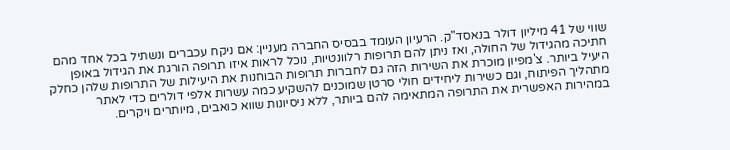שווי של 41 מיליון דולר בנאסד"ק. הרעיון העומד בבסיס החברה מעניין: אם ניקח עכברים ונשתיל בכל אחד מהם חתיכה מהגידול של החולה, ואז ניתן להם תרופות רלוונטיות, נוכל לראות איזו תרופה הורגת את הגידול באופן היעיל ביותר. צ'מפיון מוכרת את השירות הזה גם לחברות תרופות הבוחנות את היעילות של התרופות שלהן כחלק מתהליך הפיתוח, וגם כשירות ליחידים חולי סרטן שמוכנים להשקיע כמה עשרות אלפי דולרים כדי לאתר במהירות האפשרית את התרופה המתאימה להם ביותר, ללא ניסיונות שווא כואבים, מיותרים ויקרים.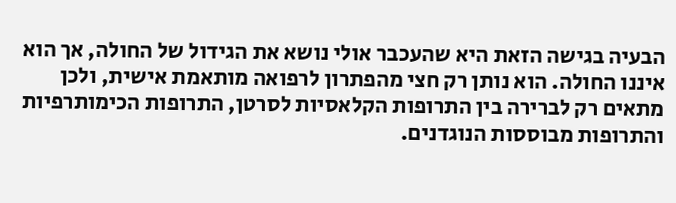הבעיה בגישה הזאת היא שהעכבר אולי נושא את הגידול של החולה, אך הוא איננו החולה. הוא נותן רק חצי מהפתרון לרפואה מותאמת אישית, ולכן מתאים רק לברירה בין התרופות הקלאסיות לסרטן, התרופות הכימותרפיות והתרופות מבוססות הנוגדנים.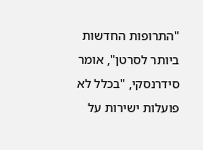"התרופות החדשות ביותר לסרטן", אומר סידרנסקי, "בכלל לא פועלות ישירות על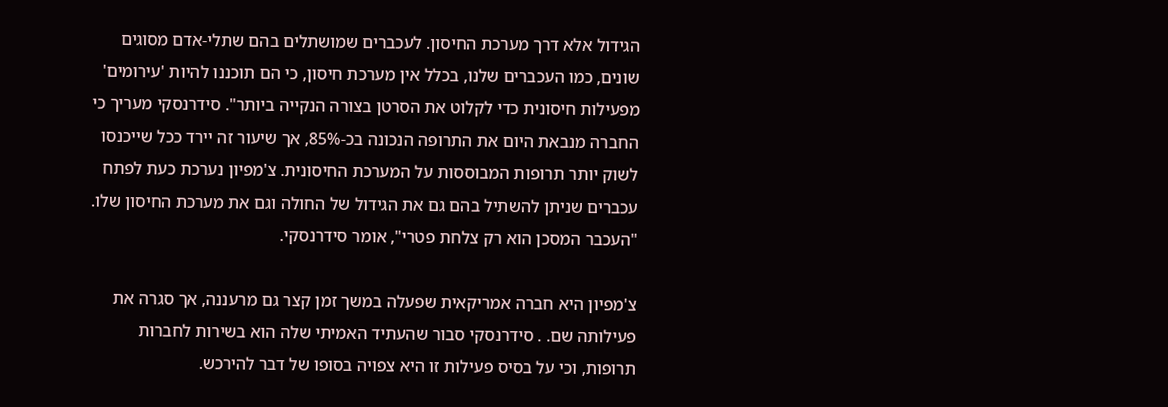הגידול אלא דרך מערכת החיסון. לעכברים שמושתלים בהם שתלי-אדם מסוגים שונים, כמו העכברים שלנו, בכלל אין מערכת חיסון, כי הם תוכננו להיות 'עירומים' מפעילות חיסונית כדי לקלוט את הסרטן בצורה הנקייה ביותר". סידרנסקי מעריך כי החברה מנבאת היום את התרופה הנכונה בכ-85%, אך שיעור זה יירד ככל שייכנסו לשוק יותר תרופות המבוססות על המערכת החיסונית. צ'מפיון נערכת כעת לפתח עכברים שניתן להשתיל בהם גם את הגידול של החולה וגם את מערכת החיסון שלו. "העכבר המסכן הוא רק צלחת פטרי", אומר סידרנסקי.

צ'מפיון היא חברה אמריקאית שפעלה במשך זמן קצר גם מרעננה, אך סגרה את פעילותה שם. . סידרנסקי סבור שהעתיד האמיתי שלה הוא בשירות לחברות תרופות, וכי על בסיס פעילות זו היא צפויה בסופו של דבר להירכש.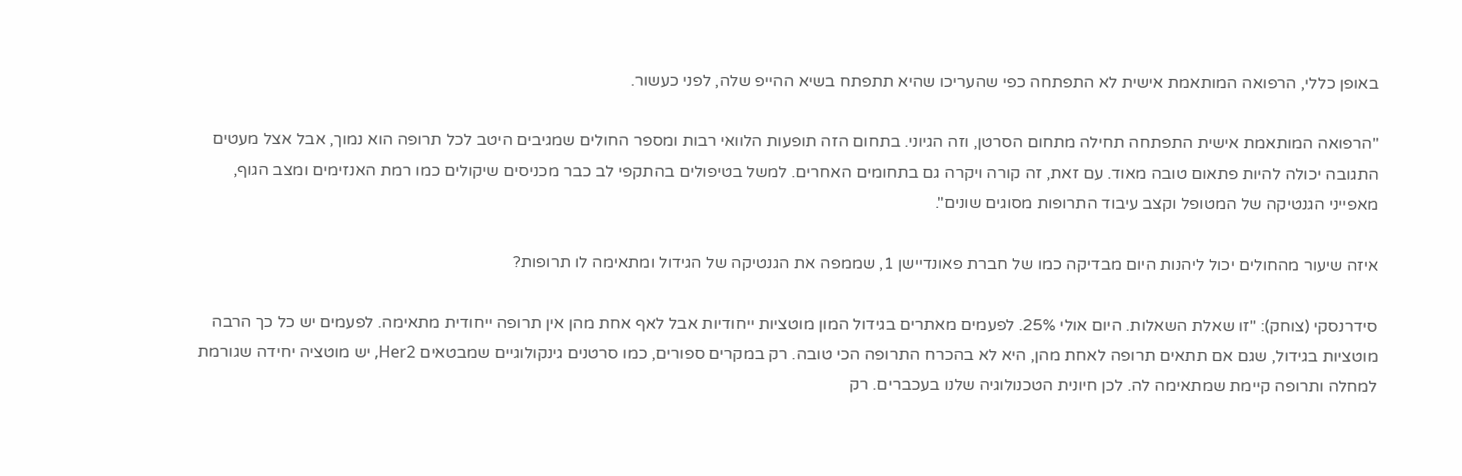באופן כללי, הרפואה המותאמת אישית לא התפתחה כפי שהעריכו שהיא תתפתח בשיא ההייפ שלה, לפני כעשור.

"הרפואה המותאמת אישית התפתחה תחילה מתחום הסרטן, וזה הגיוני. בתחום הזה תופעות הלוואי רבות ומספר החולים שמגיבים היטב לכל תרופה הוא נמוך, אבל אצל מעטים התגובה יכולה להיות פתאום טובה מאוד. עם זאת, זה קורה ויקרה גם בתחומים האחרים. למשל בטיפולים בהתקפי לב כבר מכניסים שיקולים כמו רמת האנזימים ומצב הגוף, מאפייני הגנטיקה של המטופל וקצב עיבוד התרופות מסוגים שונים".

איזה שיעור מהחולים יכול ליהנות היום מבדיקה כמו של חברת פאונדיישן 1, שממפה את הגנטיקה של הגידול ומתאימה לו תרופות?

סידרנסקי (צוחק): "זו שאלת השאלות. היום אולי 25%. לפעמים מאתרים בגידול המון מוטציות ייחודיות אבל לאף אחת מהן אין תרופה ייחודית מתאימה. לפעמים יש כל כך הרבה מוטציות בגידול, שגם אם תתאים תרופה לאחת מהן, היא לא בהכרח התרופה הכי טובה. רק במקרים ספורים, כמו סרטנים גינקולוגיים שמבטאים Her2, יש מוטציה יחידה שגורמת למחלה ותרופה קיימת שמתאימה לה. לכן חיונית הטכנולוגיה שלנו בעכברים. רק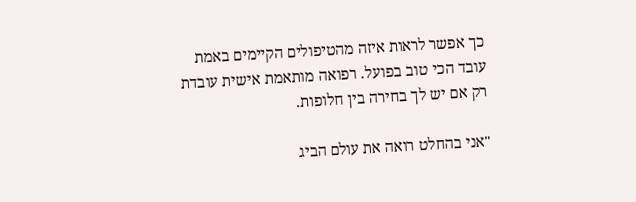כך אפשר לראות איזה מהטיפולים הקיימים באמת עובד הכי טוב בפועל. רפואה מותאמת אישית עובדת רק אם יש לך בחירה בין חלופות.

"אני בהחלט רואה את עולם הביג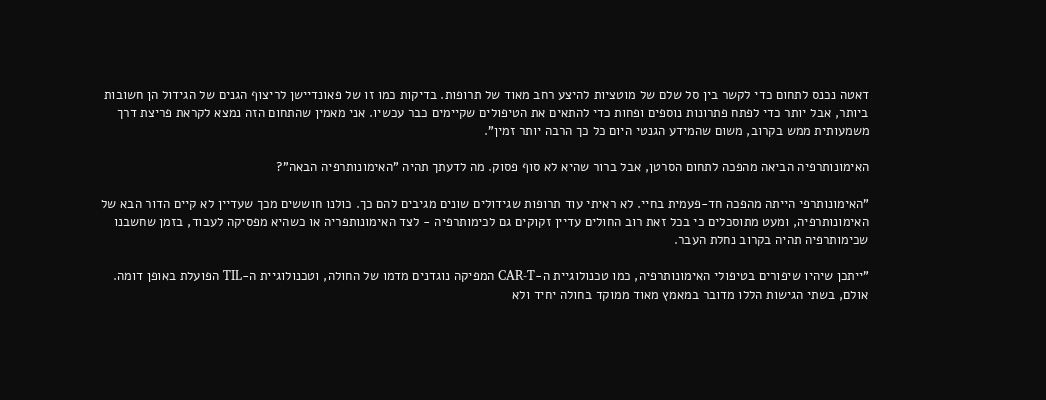דאטה נכנס לתחום כדי לקשר בין סל שלם של מוטציות להיצע רחב מאוד של תרופות. בדיקות כמו זו של פאונדיישן לריצוף הגנים של הגידול הן חשובות ביותר, אבל יותר כדי לפתח פתרונות נוספים ופחות כדי להתאים את הטיפולים שקיימים כבר עכשיו. אני מאמין שהתחום הזה נמצא לקראת פריצת דרך משמעותית ממש בקרוב, משום שהמידע הגנטי היום כל כך הרבה יותר זמין".

האימונותרפיה הביאה מהפכה לתחום הסרטן, אבל ברור שהיא לא סוף פסוק. מה לדעתך תהיה "האימונותרפיה הבאה"?

"האימונותרפי הייתה מהפכה חד-פעמית בחיי. לא ראיתי עוד תרופות שגידולים שונים מגיבים להם כך. כולנו חוששים מכך שעדיין לא קיים הדור הבא של האימונותרפיה, ומעט מתוסכלים כי בכל זאת רוב החולים עדיין זקוקים גם לכימותרפיה - לצד האימונותפריה או כשהיא מפסיקה לעבוד, בזמן שחשבנו שכימותרפיה תהיה בקרוב נחלת העבר.

"ייתכן שיהיו שיפורים בטיפולי האימונותרפיה, כמו טכנולוגיית ה-CAR-T המפיקה נוגדנים מדמו של החולה, וטכנולוגיית ה-TIL הפועלת באופן דומה. אולם, בשתי הגישות הללו מדובר במאמץ מאוד ממוקד בחולה יחיד ולא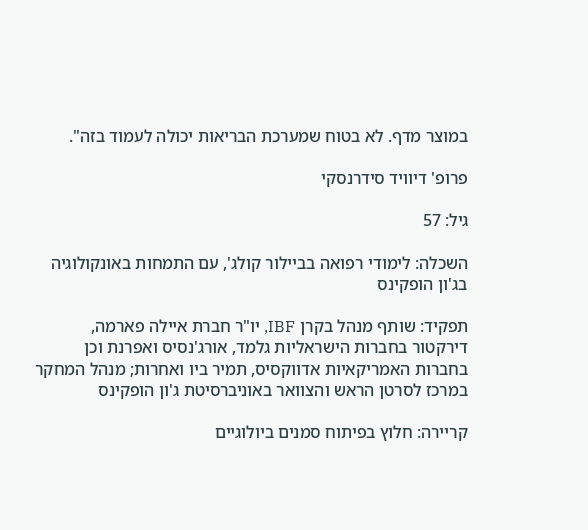במוצר מדף. לא בטוח שמערכת הבריאות יכולה לעמוד בזה".

פרופ' דיוויד סידרנסקי

גיל: 57

השכלה: לימודי רפואה בביילור קולג', עם התמחות באונקולוגיה בג'ון הופקינס

תפקיד: שותף מנהל בקרן IBF, יו"ר חברת איילה פארמה, דירקטור בחברות הישראליות גלמד, אורג'נסיס ואפרנת וכן בחברות האמריקאיות אדווקסיס, תמיר ביו ואחרות; מנהל המחקר במרכז לסרטן הראש והצוואר באוניברסיטת ג'ון הופקינס

קריירה: חלוץ בפיתוח סמנים ביולוגיים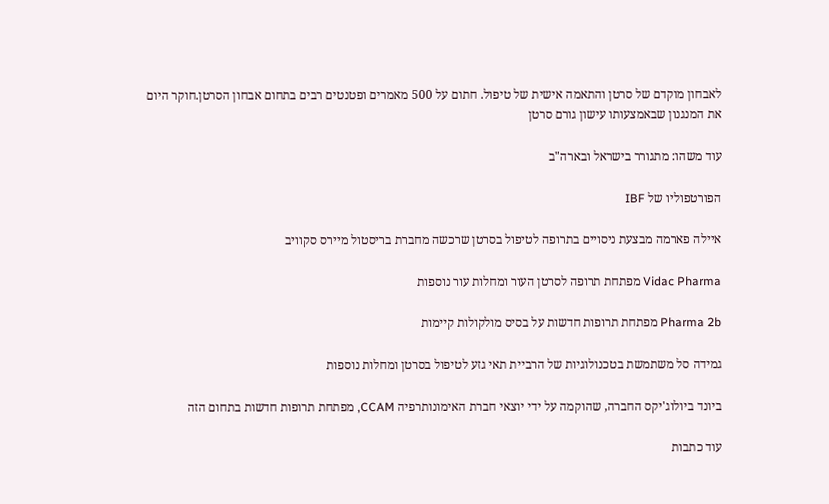לאבחון מוקדם של סרטן והתאמה אישית של טיפול. חתום על 500 מאמרים ופטנטים רבים בתחום אבחון הסרטן.חוקר היום את המנגנון שבאמצעותו עישון גורם סרטן

עוד משהו: מתגורר בישראל ובארה"ב

הפורטפוליו של IBF

איילה פארמה מבצעת ניסויים בתרופה לטיפול בסרטן שרכשה מחברת בריסטול מיירס סקוויב

Vidac Pharma מפתחת תרופה לסרטן העור ומחלות עור נוספות

Pharma 2b מפתחת תרופות חדשות על בסיס מולקולות קיימות

גמידה סל משתמשת בטכנולוגיות של הרביית תאי גזע לטיפול בסרטן ומחלות נוספות

ביונד ביולוג'יקס החברה, שהוקמה על ידי יוצאי חברת האימונותרפיה CCAM, מפתחת תרופות חדשות בתחום הזה

עוד כתבות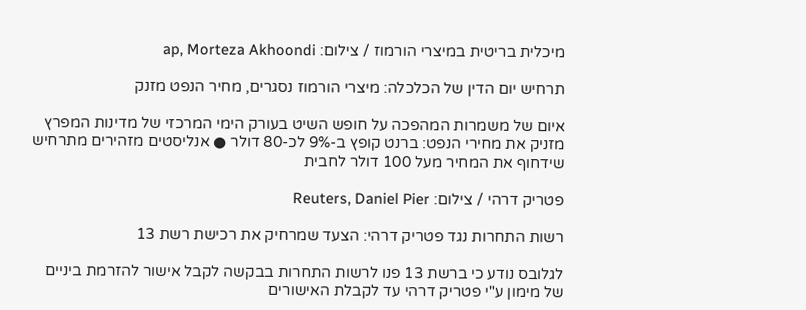מיכלית בריטית במיצרי הורמוז / צילום: ap, Morteza Akhoondi

תרחיש יום הדין של הכלכלה: מיצרי הורמוז נסגרים, מחיר הנפט מזנק

איום של משמרות המהפכה על חופש השיט בעורק הימי המרכזי של מדינות המפרץ מזניק את מחירי הנפט: ברנט קופץ ב-9% לכ-80 דולר ● אנליסטים מזהירים מתרחיש שידחוף את המחיר מעל 100 דולר לחבית

פטריק דרהי / צילום: Reuters, Daniel Pier

רשות התחרות נגד פטריק דרהי: הצעד שמרחיק את רכישת רשת 13

לגלובס נודע כי ברשת 13 פנו לרשות התחרות בבקשה לקבל אישור להזרמת ביניים של מימון ע"י פטריק דרהי עד לקבלת האישורים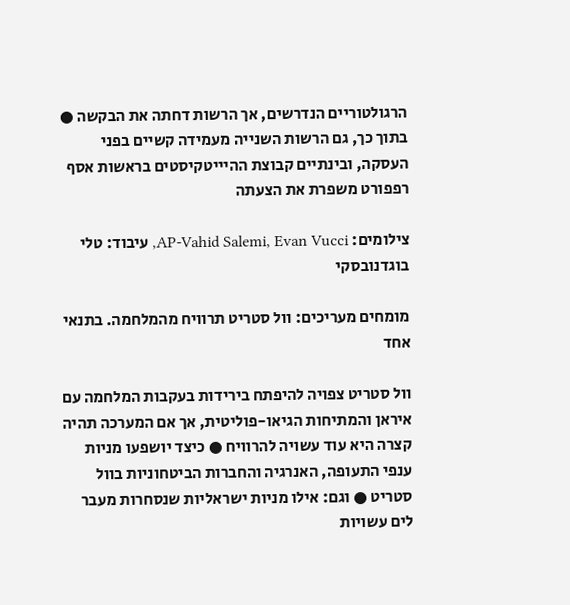הרגולטוריים הנדרשים, אך הרשות דחתה את הבקשה ● בתוך כך, גם הרשות השנייה מעמידה קשיים בפני העסקה, ובינתיים קבוצת ההיייטקיסטים בראשות אסף רפפורט משפרת את הצעתה

צילומים: AP-Vahid Salemi, Evan Vucci, עיבוד: טלי בוגדנובסקי

מומחים מעריכים: וול סטריט תרוויח מהמלחמה. בתנאי אחד

וול סטריט צפויה להיפתח בירידות בעקבות המלחמה עם איראן והמתיחות הגיאו-פוליטית, אך אם המערכה תהיה קצרה היא עוד עשויה להרוויח ● כיצד יושפעו מניות ענפי התעופה, האנרגיה והחברות הביטחוניות בוול סטריט ● וגם: אילו מניות ישראליות שנסחרות מעבר לים עשויות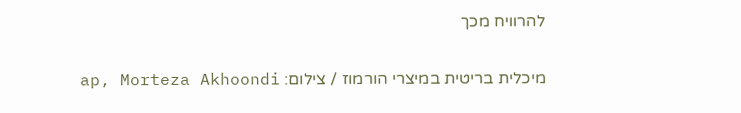להרוויח מכך

מיכלית בריטית במיצרי הורמוז / צילום: ap, Morteza Akhoondi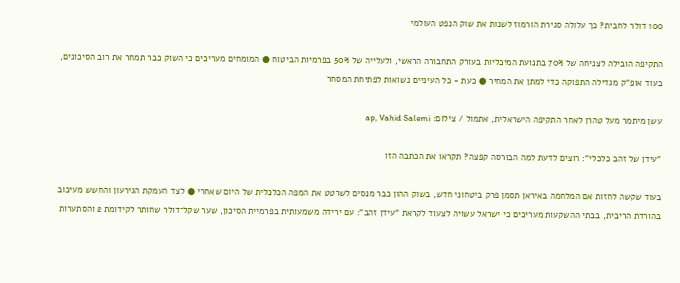100 דולר לחבית? כך עלולה סגירת הורמוז לשנות את שוק הנפט העולמי

התקיפה הובילה לצניחה של 70% בתנועת המיכליות בעורק התחבורה הראשי, ולעלייה של 50% בפרמיות הביטוח ● המומחים מעריכים כי השוק כבר תמחר את רוב הסיכונים, בעוד אופ"ק מגדילה התפוקה כדי למתן את המחיר ● כעת - כל העיניים נשואות לפתיחת המסחר

עשן מיתמר מעל טהרן לאחר התקיפה הישראלית, אתמול / צילום: ap, Vahid Salemi

"עידן של זהב כלכלי": רוצים לדעת למה הבורסה קפצה? תקראו את הכתבה הזו

בעוד שקשה לחזות אם המלחמה באיראן תסמן פרק ביטחוני חדש, בשוק ההון כבר מנסים לשרטט את המפה הכלכלית של היום שאחרי ● לצד העמקת הגירעון והחשש מעיכוב בהורדת הריבית, בבתי ההשקעות מעריכים כי ישראל עשויה לצעוד לקראת "עידן זהב": עם ירידה משמעותית בפרמיית הסיכון, שער שקל־דולר שחותר לקידומת 2 והסתערות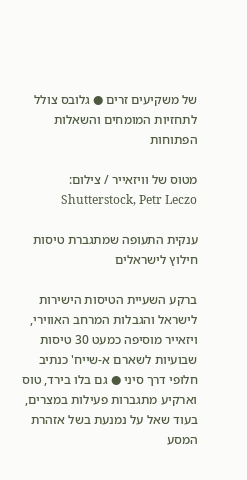של משקיעים זרים ● גלובס צולל לתחזיות המומחים והשאלות הפתוחות

מטוס של וויזאייר / צילום: Shutterstock, Petr Leczo

ענקית התעופה שמתגברת טיסות חילוץ לישראלים

ברקע השעיית הטיסות הישירות לישראל והגבלות המרחב האווירי, ויזאייר מוסיפה כמעט 30 טיסות שבועיות לשארם א-שייח' כנתיב חלופי דרך סיני ● גם בלו בירד, טוס וארקיע מתגברות פעילות במצרים, בעוד שאל על נמנעת בשל אזהרת המסע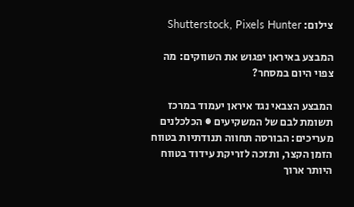צילום: Shutterstock, Pixels Hunter

המבצע באיראן יפגוש את השווקים: מה צפוי היום במסחר?

המבצע הצבאי נגד איראן יעמוד במרכז תשומת לבם של המשקיעים ● הכלכלנים מעריכים: הבורסה תחווה תנודתיות בטווח הזמן הקצר, ותזכה לזריקת עידוד בטווח היותר ארוך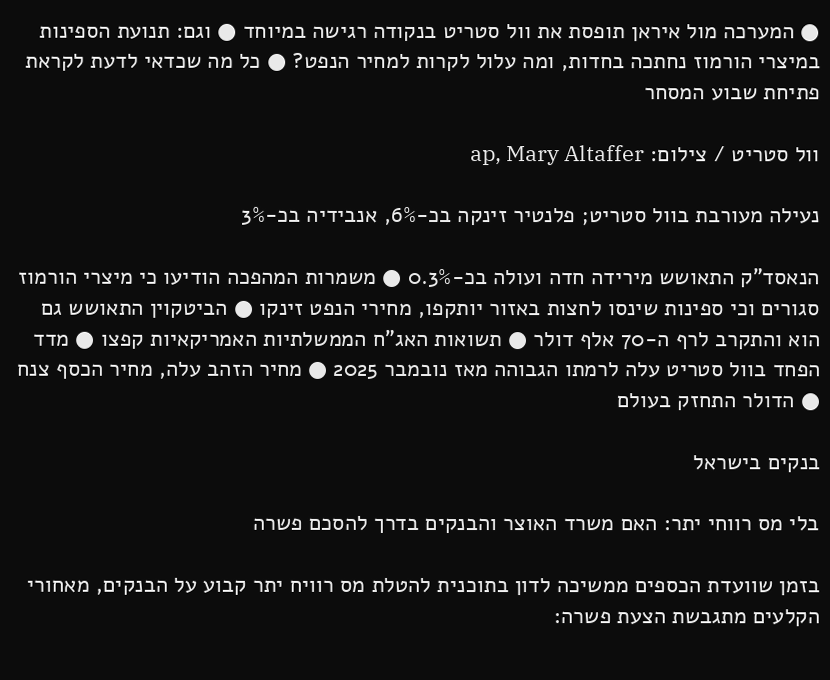● המערכה מול איראן תופסת את וול סטריט בנקודה רגישה במיוחד ● וגם: תנועת הספינות במיצרי הורמוז נחתכה בחדות, ומה עלול לקרות למחיר הנפט? ● כל מה שכדאי לדעת לקראת פתיחת שבוע המסחר

וול סטריט / צילום: ap, Mary Altaffer

נעילה מעורבת בוול סטריט; פלנטיר זינקה בכ-6%, אנבידיה בכ-3%

הנאסד"ק התאושש מירידה חדה ועולה בכ-0.3% ● משמרות המהפכה הודיעו כי מיצרי הורמוז סגורים וכי ספינות שינסו לחצות באזור יותקפו, מחירי הנפט זינקו ● הביטקוין התאושש גם הוא והתקרב לרף ה-70 אלף דולר ● תשואות האג"ח הממשלתיות האמריקאיות קפצו ● מדד הפחד בוול סטריט עלה לרמתו הגבוהה מאז נובמבר 2025 ● מחיר הזהב עלה, מחיר הכסף צנח ● הדולר התחזק בעולם

בנקים בישראל

בלי מס רווחי יתר: האם משרד האוצר והבנקים בדרך להסכם פשרה

בזמן שוועדת הכספים ממשיכה לדון בתוכנית להטלת מס רוויח יתר קבוע על הבנקים, מאחורי הקלעים מתגבשת הצעת פשרה: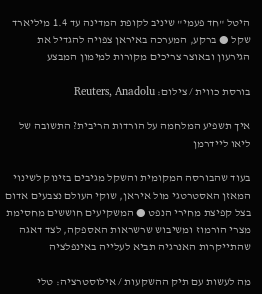היטל "חד פעמי" שיניב לקופת המדינה עד 1.4 מיליארד שקל ● ברקע, המערכה באיראן צפויה להגדיל את הגירעון ובאוצר צריכים מקורות למימון המבצע

בורסת כווית / צילום: Reuters, Anadolu

איך תשפיע המלחמה על הורדות הריבית? התשובה של ליאו ליידרמן

בעוד שהבורסה המקומית והשקל מגיבים בזינוק לשינוי המאזן האסטרטגי מול איראן, שוקי העולם נצבעים אדום בצל קפיצת מחירי הנפט ● המשקיעים חוששים מחסימת מצרי הורמוז ומשיבוש שרשראות האספקה, לצד דאגה שהתייקרות האנרגיה תביא לעלייה באינפלציה

מה לעשות עם תיק ההשקעות / אילוסטרציה: טלי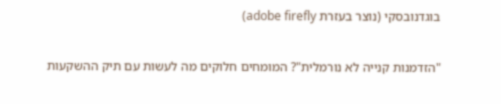בוגדנובסקי (נוצר בעזרת adobe firefly)

"הזדמנות קנייה לא נורמלית"? המומחים חלוקים מה לעשות עם תיק ההשקעות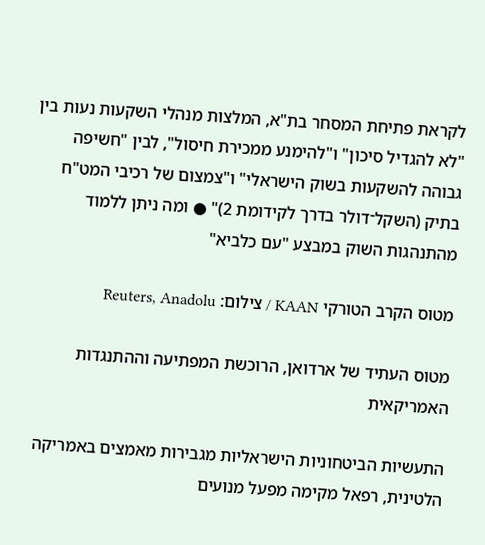לקראת פתיחת המסחר בת"א, המלצות מנהלי השקעות נעות בין "לא להגדיל סיכון" ו"להימנע ממכירת חיסול", לבין "חשיפה גבוהה להשקעות בשוק הישראלי" ו"צמצום של רכיבי המט"ח בתיק (השקל־דולר בדרך לקידומת 2)" ● ומה ניתן ללמוד מהתנהגות השוק במבצע "עם כלביא"

מטוס הקרב הטורקי KAAN / צילום: Reuters, Anadolu

מטוס העתיד של ארדואן, הרוכשת המפתיעה וההתנגדות האמריקאית

התעשיות הביטחוניות הישראליות מגבירות מאמצים באמריקה הלטינית, רפאל מקימה מפעל מנועים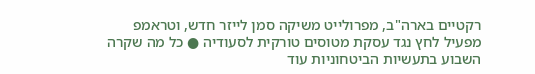רקטיים בארה"ב, מפרולייט משיקה סמן לייזר חדש, וטראמפ מפעיל לחץ נגד עסקת מטוסים טורקית לסעודיה ● כל מה שקרה השבוע בתעשיות הביטחוניות עוד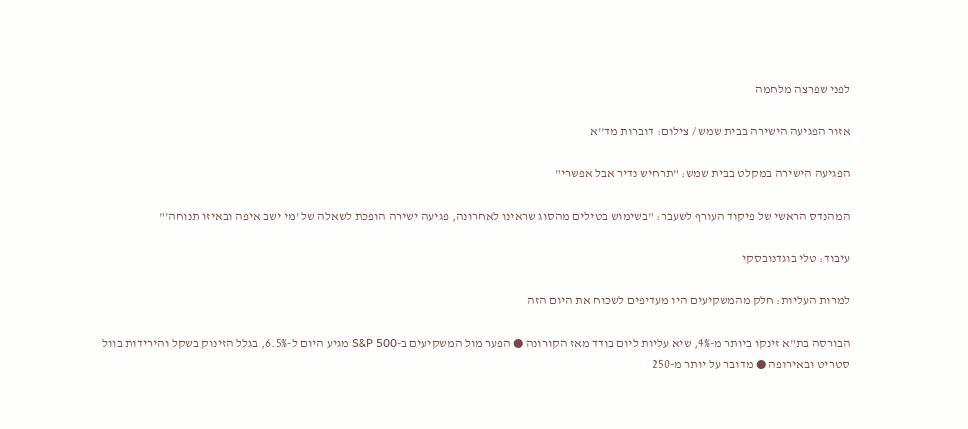לפני שפרצה מלחמה

אזור הפגיעה הישירה בבית שמש / צילום: דוברות מד''א

הפגיעה הישירה במקלט בבית שמש: "תרחיש נדיר אבל אפשרי"

המהנדס הראשי של פיקוד העורף לשעבר: "בשימוש בטילים מהסוג שראינו לאחרונה, פגיעה ישירה הופכת לשאלה של 'מי ישב איפה ובאיזו תנוחה'"

עיבוד: טלי בוגדנובסקי

למרות העליות: חלק מהמשקיעים היו מעדיפים לשכוח את היום הזה

הבורסה בת"א זינקו ביותר מ-4%, שיא עליות ליום בודד מאז הקורונה ● הפער מול המשקיעים ב-S&P 500 מגיע היום ל-6.5%, בגלל הזינוק בשקל והירידות בוול סטריט ובאירופה ● מדובר על יותר מ-250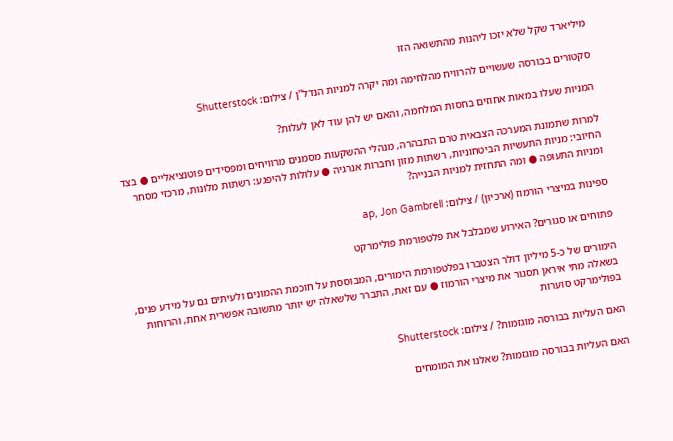מיליארד שקל שלא יזכו ליהנות מהתשואה הזו

סקטורים בבורסה שעשויים להרוויח מהלחימה ומה יקרה למניות הנדל''ן / צילום: Shutterstock

המניות שעלו במאות אחוזים בחסות המלחמה, והאם יש להן עוד לאן לעלות?

למרות שתמונת המערכה הצבאית טרם התבהרה, מנהלי ההשקעות מסמנים מרוויחים ומפסידים פוטנציאליים ● בצד החיובי: מניות התעשיות הביטחוניות, רשתות מזון וחברות אנרגיה ● עלולות להיפגע: רשתות מלונות, מרכזי מסחר ומניות התעופה ● ומה התחזית למניות הבנייה?

ספינות במיצרי הורמוז (ארכיון) / צילום: ap, Jon Gambrell

פתוחים או סגורים? האירוע שמבלבל את פלטפורמת פולימרקט

הימורים של כ-5 מיליון דולר הצטברו בפלטפורמת הימורים, המבוססת על חוכמת ההמונים ולעיתים גם על מידע פנים, בשאלה מתי איראן תסגור את מיצרי הורמוז ● עם זאת, התברר שלשאלה יש יותר מתשובה אפשרית אחת, והרוחות בפולימרקט סוערות

האם העליות בבורסה מוגזמות? / צילום: Shutterstock

האם העליות בבורסה מוגזמות? שאלנו את המומחים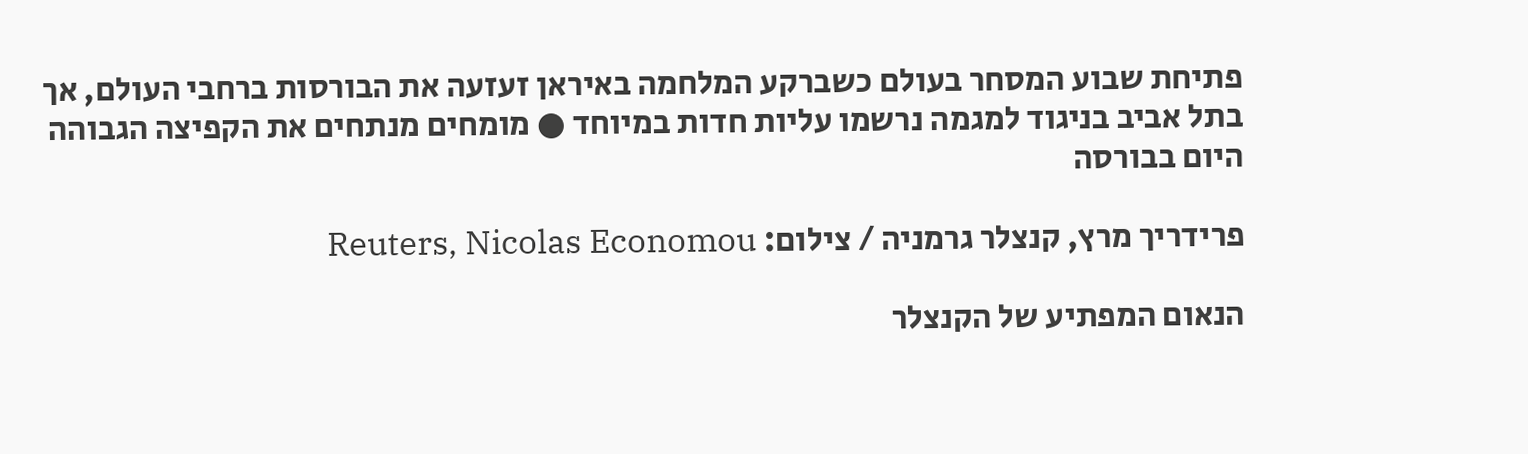פתיחת שבוע המסחר בעולם כשברקע המלחמה באיראן זעזעה את הבורסות ברחבי העולם, אך בתל אביב בניגוד למגמה נרשמו עליות חדות במיוחד ● מומחים מנתחים את הקפיצה הגבוהה היום בבורסה

פרידריך מרץ, קנצלר גרמניה / צילום: Reuters, Nicolas Economou

הנאום המפתיע של הקנצלר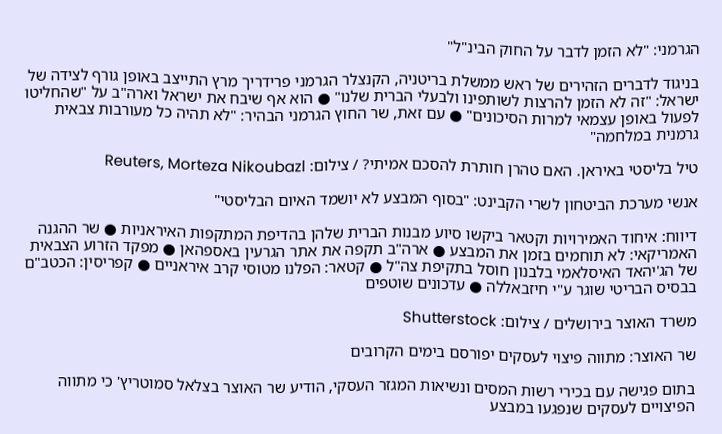הגרמני: "לא הזמן לדבר על החוק הבינ"ל"

בניגוד לדברים הזהירים של ראש ממשלת בריטניה, הקנצלר הגרמני פרידריך מרץ התייצב באופן גורף לצידה של ישראל: "זה לא הזמן להרצות לשותפינו ולבעלי הברית שלנו" ● הוא אף שיבח את ישראל וארה"ב על "שהחליטו לפעול באופן עצמאי למרות הסיכונים" ● עם זאת, שר החוץ הגרמני הבהיר: "לא תהיה כל מעורבות צבאית גרמנית במלחמה"

טיל בליסטי באיראן. האם טהרן חותרת להסכם אמיתי? / צילום: Reuters, Morteza Nikoubazl

אנשי מערכת הביטחון לשרי הקבינט: "בסוף המבצע לא יושמד האיום הבליסטי"

דיווח: איחוד האמירויות וקטאר ביקשו סיוע מבנות הברית שלהן בהדיפת המתקפות האיראניות ● שר ההגנה האמריקאי: לא תוחמים בזמן את המבצע ● ארה"ב תקפה את אתר הגרעין באספהאן ● מפקד הזרוע הצבאית של הג'יהאד האיסלאמי בלבנון חוסל בתקיפת צה"ל ● קטאר: הפלנו מטוסי קרב איראניים ● קפריסין: הכטב"ם בבסיס הבריטי שוגר ע"י חיזבאללה ● עדכונים שוטפים

משרד האוצר בירושלים / צילום: Shutterstock

שר האוצר: מתווה פיצוי לעסקים יפורסם בימים הקרובים

בתום פגישה עם בכירי רשות המסים ונשיאות המגזר העסקי, הודיע שר האוצר בצלאל סמוטריץ' כי מתווה הפיצויים לעסקים שנפגעו במבצע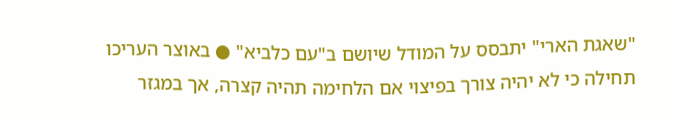"שאגת הארי" יתבסס על המודל שיושם ב"עם כלביא" ● באוצר העריכו תחילה כי לא יהיה צורך בפיצוי אם הלחימה תהיה קצרה, אך במגזר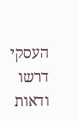העסקי דרשו ודאות